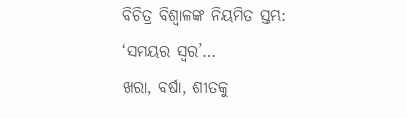ବିଚିତ୍ର ବିଶ୍ୱାଳଙ୍କ ନିୟମିତ ସ୍ତମ୍ଭ: ‘ସମୟର ସ୍ୱର’…
ଖରା, ବର୍ଷା, ଶୀତକୁ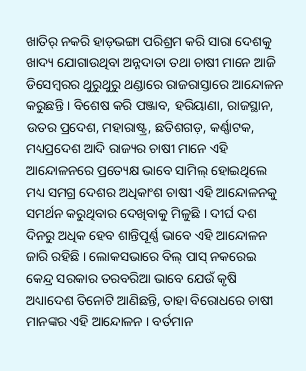ଖାତିର୍ ନକରି ହାଡ଼ଭଙ୍ଗା ପରିଶ୍ରମ କରି ସାରା ଦେଶକୁ ଖାଦ୍ୟ ଯୋଗାଉଥିବା ଅନ୍ନଦାତା ତଥା ଚାଷୀ ମାନେ ଆଜି ଡିସେମ୍ବରର ଥୁରୁଥୁରୁ ଥଣ୍ଡାରେ ରାଜରାସ୍ତାରେ ଆନ୍ଦୋଳନ କରୁଛନ୍ତି । ବିଶେଷ କରି ପଞ୍ଜାବ, ହରିୟାଣା, ରାଜସ୍ଥାନ, ଉତର ପ୍ରଦେଶ, ମହାରାଷ୍ଟ୍ର, ଛତିଶଗଡ଼, କର୍ଣ୍ଣାଟକ, ମଧ୍ୟପ୍ରଦେଶ ଆଦି ରାଜ୍ୟର ଚାଷୀ ମାନେ ଏହି ଆନ୍ଦୋଳନରେ ପ୍ରତ୍ୟେକ୍ଷ ଭାବେ ସାମିଲ୍ ହୋଇଥିଲେ ମଧ୍ୟ ସମଗ୍ର ଦେଶର ଅଧିକାଂଶ ଚାଷୀ ଏହି ଆନ୍ଦୋଳନକୁ ସମର୍ଥନ କରୁଥିବାର ଦେଖିବାକୁ ମିଳୁଛି । ଦୀର୍ଘ ଦଶ ଦିନରୁ ଅଧିକ ହେବ ଶାନ୍ତିପୂର୍ଣ୍ଣ ଭାବେ ଏହି ଆନ୍ଦୋଳନ ଜାରି ରହିଛି । ଲୋକସଭାରେ ବିଲ୍ ପାସ୍ ନକରେଇ କେନ୍ଦ୍ର ସରକାର ତରବରିଆ ଭାବେ ଯେଉଁ କୃଷି ଅଧ୍ୟାଦେଶ ତିନୋଟି ଆଣିଛନ୍ତି, ତାହା ବିରୋଧରେ ଚାଷୀ ମାନଙ୍କର ଏହି ଆନ୍ଦୋଳନ । ବର୍ତମାନ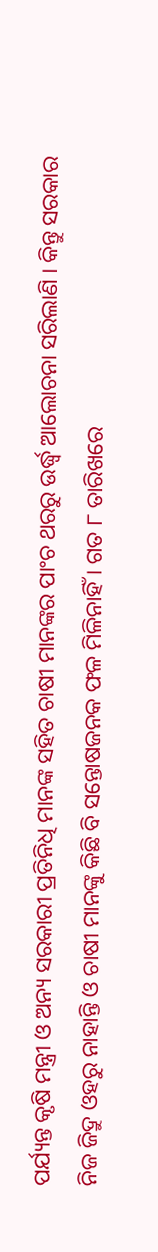ପର୍ଯ୍ୟନ୍ତ କୃଷି ମନ୍ତ୍ରୀ ଓ ଅନ୍ୟ ସରକାରୀ ପ୍ରତିନିଧି ମାନଙ୍କ ସହିତ ଚାଷୀ ମାନଙ୍କର ପାଂଚ ଥରରୁ ଉର୍ଦ୍ଧ୍ୱ ଆଲୋଚନା ସରିଲାଣି । କିନ୍ତୁ ସରକାର ନିଜ ଜିଦ୍ରୁ ଓହରୁ ନାହାନ୍ତି ଓ ଚାଷୀ ମାନଙ୍କୁ କିଛି ବି ସନ୍ତୋଷଜନକ ଫଳ ମିଳିନାହିଁ । ଗତ ୮ ତାରିଖରେ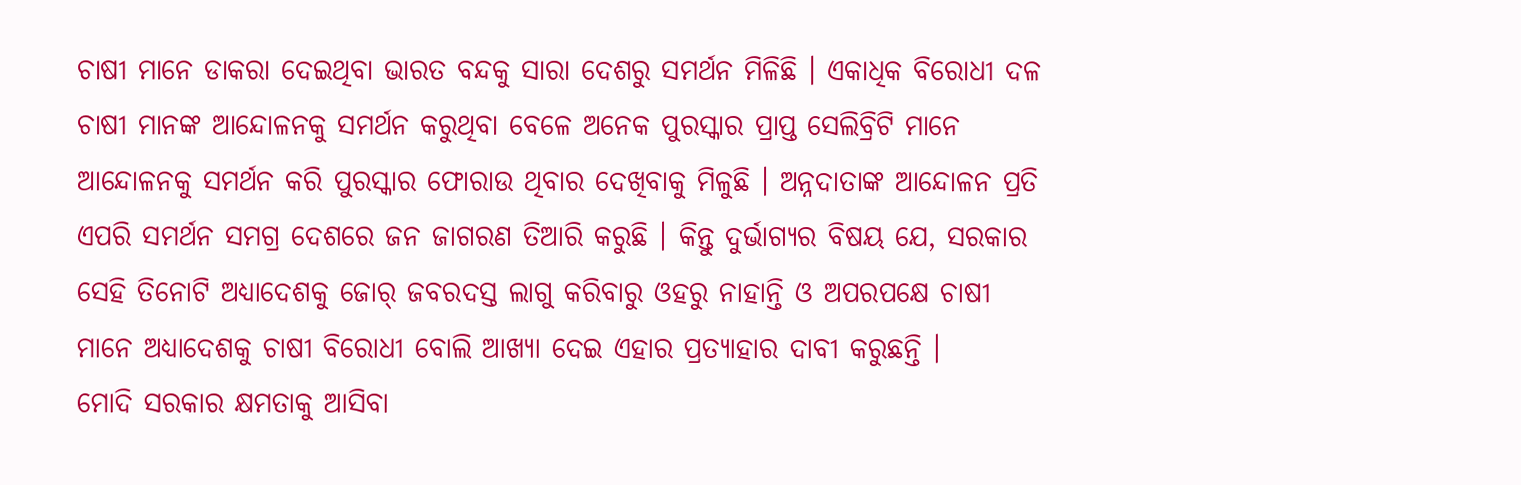ଚାଷୀ ମାନେ ଡାକରା ଦେଇଥିବା ଭାରତ ବନ୍ଦକୁ ସାରା ଦେଶରୁ ସମର୍ଥନ ମିଳିଛି । ଏକାଧିକ ବିରୋଧୀ ଦଳ ଚାଷୀ ମାନଙ୍କ ଆନ୍ଦୋଳନକୁ ସମର୍ଥନ କରୁଥିବା ବେଳେ ଅନେକ ପୁରସ୍କାର ପ୍ରାପ୍ତ ସେଲିବ୍ରିଟି ମାନେ ଆନ୍ଦୋଳନକୁ ସମର୍ଥନ କରି ପୁରସ୍କାର ଫୋରାଉ ଥିବାର ଦେଖିବାକୁ ମିଳୁଛି । ଅନ୍ନଦାତାଙ୍କ ଆନ୍ଦୋଳନ ପ୍ରତି ଏପରି ସମର୍ଥନ ସମଗ୍ର ଦେଶରେ ଜନ ଜାଗରଣ ତିଆରି କରୁଛି । କିନ୍ତୁ ଦୁର୍ଭାଗ୍ୟର ବିଷୟ ଯେ, ସରକାର ସେହି ତିନୋଟି ଅଧ୍ୟାଦେଶକୁ ଜୋର୍ ଜବରଦସ୍ତ ଲାଗୁ କରିବାରୁ ଓହରୁ ନାହାନ୍ତି ଓ ଅପରପକ୍ଷେ ଚାଷୀ ମାନେ ଅଧ୍ୟାଦେଶକୁ ଚାଷୀ ବିରୋଧୀ ବୋଲି ଆଖ୍ୟା ଦେଇ ଏହାର ପ୍ରତ୍ୟାହାର ଦାବୀ କରୁଛନ୍ତି ।
ମୋଦି ସରକାର କ୍ଷମତାକୁ ଆସିବା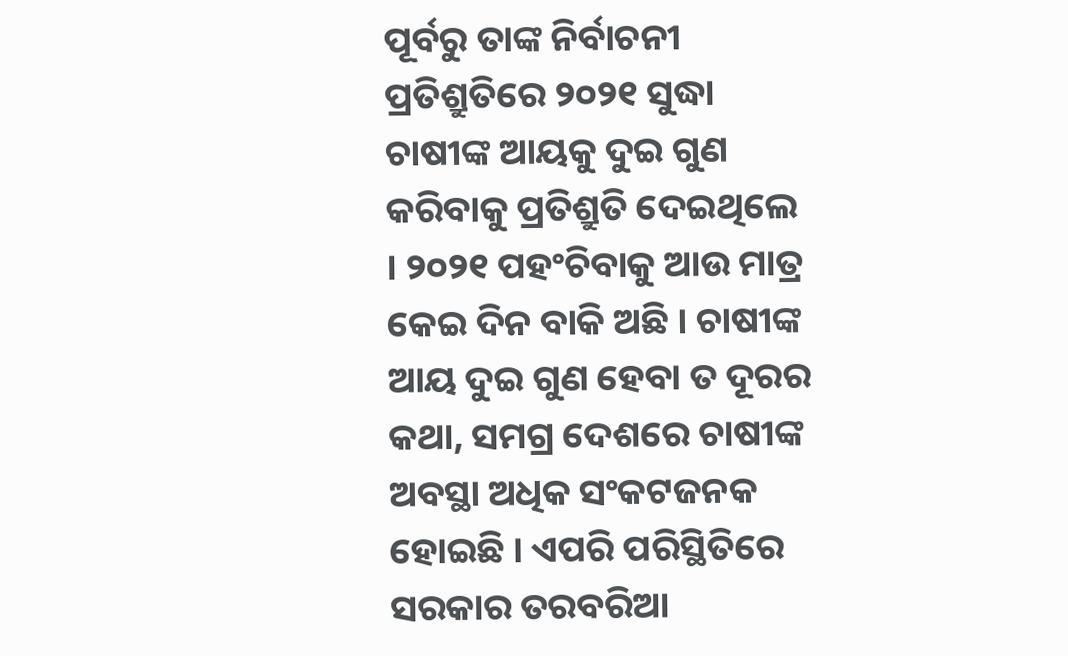ପୂର୍ବରୁ ତାଙ୍କ ନିର୍ବାଚନୀ ପ୍ରତିଶ୍ରୁତିରେ ୨୦୨୧ ସୁଦ୍ଧା ଚାଷୀଙ୍କ ଆୟକୁ ଦୁଇ ଗୁଣ କରିବାକୁ ପ୍ରତିଶ୍ରୁତି ଦେଇଥିଲେ । ୨୦୨୧ ପହଂଚିବାକୁ ଆଉ ମାତ୍ର କେଇ ଦିନ ବାକି ଅଛି । ଚାଷୀଙ୍କ ଆୟ ଦୁଇ ଗୁଣ ହେବା ତ ଦୂରର କଥା, ସମଗ୍ର ଦେଶରେ ଚାଷୀଙ୍କ ଅବସ୍ଥା ଅଧିକ ସଂକଟଜନକ ହୋଇଛି । ଏପରି ପରିସ୍ଥିତିରେ ସରକାର ତରବରିଆ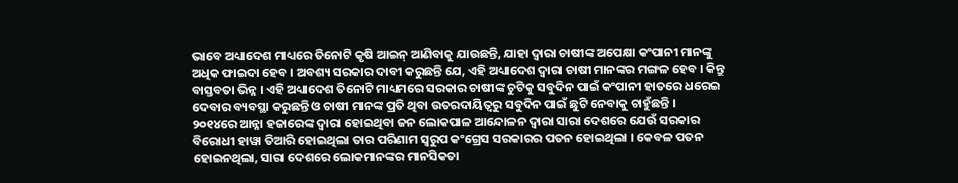ଭାବେ ଅଧ୍ୟାଦେଶ ମାଧ୍ୟରେ ତିନୋଟି କୃଷି ଆଇନ୍ ଆଣିବାକୁ ଯାଉଛନ୍ତି, ଯାହା ଦ୍ୱାରା ଚାଷୀଙ୍କ ଅପେକ୍ଷା କଂପାନୀ ମାନଙ୍କୁ ଅଧିକ ଫାଇଦା ହେବ । ଅବଶ୍ୟ ସରକାର ଦାବୀ କରୁଛନ୍ତି ଯେ, ଏହି ଅଧ୍ୟାଦେଶ ଦ୍ୱାରା ଚାଷୀ ମାନଙ୍କର ମଙ୍ଗଳ ହେବ । କିନ୍ତୁ ବାସ୍ତବତା ଭିନ୍ନ । ଏହି ଅଧ୍ୟାଦେଶ ତିନୋଟି ମାଧ୍ୟମରେ ସରକାର ଚାଷୀଙ୍କ ଚୁଟିକୁ ସବୁଦିନ ପାଇଁ କଂପାନୀ ହାତରେ ଧରେଇ ଦେବାର ବ୍ୟବସ୍ଥା କରୁଛନ୍ତି ଓ ଚାଷୀ ମାନଙ୍କ ପ୍ରତି ଥିବା ଉତରଦାୟିତ୍ୱରୁ ସବୁଦିନ ପାଇଁ ଛୁଟି ନେବାକୁ ଚାହୁଁଛନ୍ତି ।
୨୦୧୪ରେ ଆନ୍ନା ହଜାରେଙ୍କ ଦ୍ୱାରା ହୋଇଥିବା ଜନ ଲୋକପାଳ ଆନ୍ଦୋଳନ ଦ୍ୱାରା ସାରା ଦେଶରେ ଯେଉଁ ସରକାର ବିରୋଧୀ ହାୱା ତିଆରି ହୋଇଥିଲା ତାର ପରିଣାମ ସ୍ୱରୁପ କଂଗ୍ରେସ ସରକାରର ପତନ ହୋଇଥିଲା । କେବଳ ପତନ ହୋଇନଥିଲା, ସାରା ଦେଶରେ ଲୋକମାନଙ୍କର ମାନସିକତା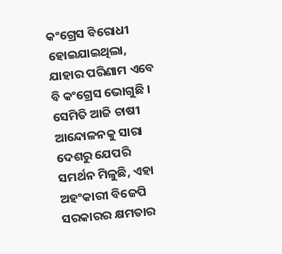କଂଗ୍ରେସ ବିରୋଧୀ ହୋଇଯାଇଥିଲା, ଯାହାର ପରିଣାମ ଏବେ ବି କଂଗ୍ରେସ ଭୋଗୁଛି । ସେମିତି ଆଜି ଚାଷୀ ଆନ୍ଦୋଳନକୁ ସାରା ଦେଶରୁ ଯେପରି ସମର୍ଥନ ମିଳୁଛି, ଏହା ଅହଂକାରୀ ବିଜେପି ସରକାରର କ୍ଷମତାର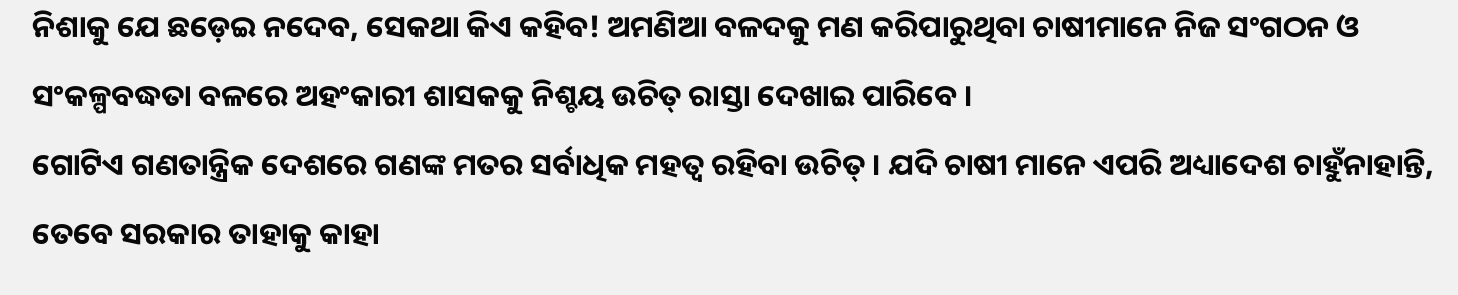ନିଶାକୁ ଯେ ଛଡ଼େଇ ନଦେବ, ସେକଥା କିଏ କହିବ! ଅମଣିଆ ବଳଦକୁ ମଣ କରିପାରୁଥିବା ଚାଷୀମାନେ ନିଜ ସଂଗଠନ ଓ ସଂକଳ୍ପବଦ୍ଧତା ବଳରେ ଅହଂକାରୀ ଶାସକକୁ ନିଶ୍ଚୟ ଉଚିତ୍ ରାସ୍ତା ଦେଖାଇ ପାରିବେ ।
ଗୋଟିଏ ଗଣତାନ୍ତ୍ରିକ ଦେଶରେ ଗଣଙ୍କ ମତର ସର୍ବାଧିକ ମହତ୍ୱ ରହିବା ଉଚିତ୍ । ଯଦି ଚାଷୀ ମାନେ ଏପରି ଅଧ୍ୟାଦେଶ ଚାହୁଁନାହାନ୍ତି, ତେବେ ସରକାର ତାହାକୁ କାହା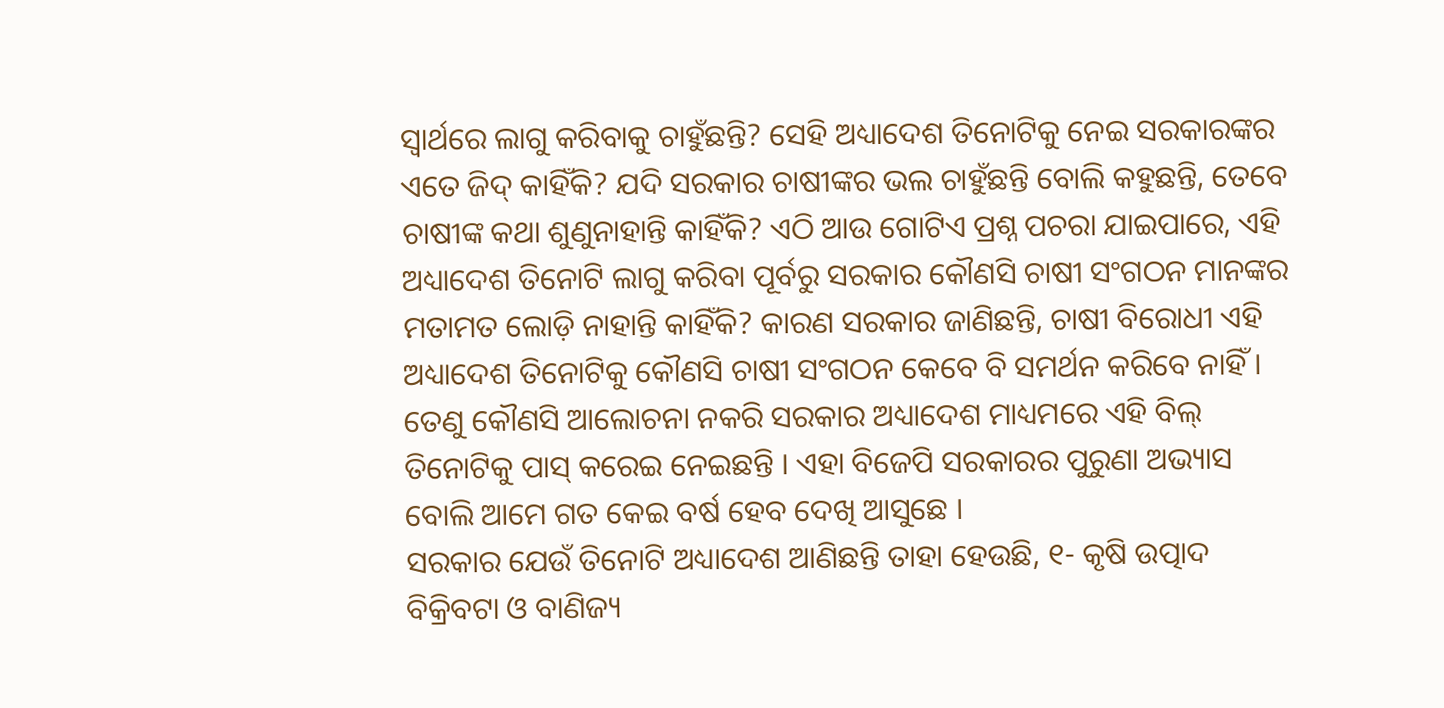ସ୍ୱାର୍ଥରେ ଲାଗୁ କରିବାକୁ ଚାହୁଁଛନ୍ତି? ସେହି ଅଧ୍ୟାଦେଶ ତିନୋଟିକୁ ନେଇ ସରକାରଙ୍କର ଏତେ ଜିଦ୍ କାହିଁକି? ଯଦି ସରକାର ଚାଷୀଙ୍କର ଭଲ ଚାହୁଁଛନ୍ତି ବୋଲି କହୁଛନ୍ତି, ତେବେ ଚାଷୀଙ୍କ କଥା ଶୁଣୁନାହାନ୍ତି କାହିଁକି? ଏଠି ଆଉ ଗୋଟିଏ ପ୍ରଶ୍ନ ପଚରା ଯାଇପାରେ, ଏହି ଅଧ୍ୟାଦେଶ ତିନୋଟି ଲାଗୁ କରିବା ପୂର୍ବରୁ ସରକାର କୌଣସି ଚାଷୀ ସଂଗଠନ ମାନଙ୍କର ମତାମତ ଲୋଡ଼ି ନାହାନ୍ତି କାହିଁକି? କାରଣ ସରକାର ଜାଣିଛନ୍ତି, ଚାଷୀ ବିରୋଧୀ ଏହି ଅଧ୍ୟାଦେଶ ତିନୋଟିକୁ କୌଣସି ଚାଷୀ ସଂଗଠନ କେବେ ବି ସମର୍ଥନ କରିବେ ନାହିଁ । ତେଣୁ କୌଣସି ଆଲୋଚନା ନକରି ସରକାର ଅଧ୍ୟାଦେଶ ମାଧ୍ୟମରେ ଏହି ବିଲ୍ ତିନୋଟିକୁ ପାସ୍ କରେଇ ନେଇଛନ୍ତି । ଏହା ବିଜେପି ସରକାରର ପୁରୁଣା ଅଭ୍ୟାସ ବୋଲି ଆମେ ଗତ କେଇ ବର୍ଷ ହେବ ଦେଖି ଆସୁଛେ ।
ସରକାର ଯେଉଁ ତିନୋଟି ଅଧ୍ୟାଦେଶ ଆଣିଛନ୍ତି ତାହା ହେଉଛି, ୧- କୃଷି ଉତ୍ପାଦ ବିକ୍ରିବଟା ଓ ବାଣିଜ୍ୟ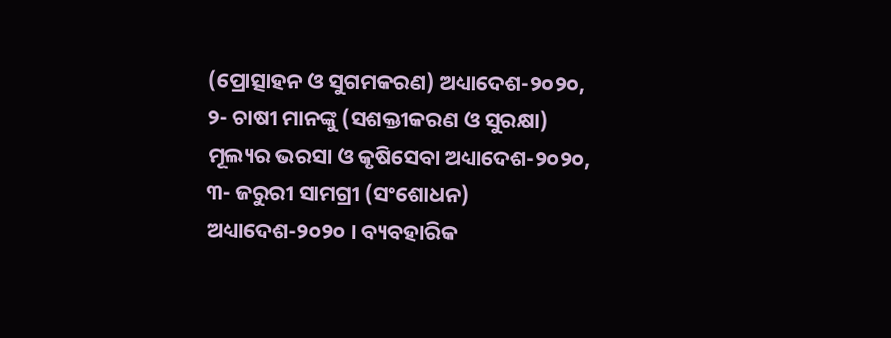(ପ୍ରୋତ୍ସାହନ ଓ ସୁଗମକରଣ) ଅଧ୍ୟାଦେଶ-୨୦୨୦, ୨- ଚାଷୀ ମାନଙ୍କୁ (ସଶକ୍ତୀକରଣ ଓ ସୁରକ୍ଷା) ମୂଲ୍ୟର ଭରସା ଓ କୃଷିସେବା ଅଧ୍ୟାଦେଶ-୨୦୨୦, ୩- ଜରୁରୀ ସାମଗ୍ରୀ (ସଂଶୋଧନ) ଅଧ୍ୟାଦେଶ-୨୦୨୦ । ବ୍ୟବହାରିକ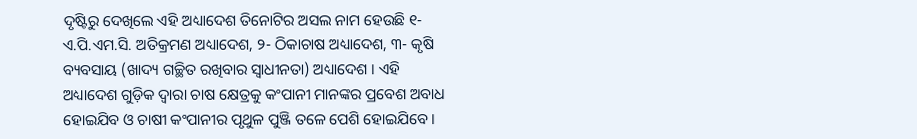ଦୃଷ୍ଟିରୁ ଦେଖିଲେ ଏହି ଅଧ୍ୟାଦେଶ ତିନୋଟିର ଅସଲ ନାମ ହେଉଛି ୧- ଏ.ପି.ଏମ.ସି. ଅତିକ୍ରମଣ ଅଧ୍ୟାଦେଶ, ୨- ଠିକାଚାଷ ଅଧ୍ୟାଦେଶ, ୩- କୃଷି ବ୍ୟବସାୟ (ଖାଦ୍ୟ ଗଚ୍ଛିତ ରଖିବାର ସ୍ୱାଧୀନତା) ଅଧ୍ୟାଦେଶ । ଏହି ଅଧ୍ୟାଦେଶ ଗୁଡ଼ିକ ଦ୍ୱାରା ଚାଷ କ୍ଷେତ୍ରକୁ କଂପାନୀ ମାନଙ୍କର ପ୍ରବେଶ ଅବାଧ ହୋଇଯିବ ଓ ଚାଷୀ କଂପାନୀର ପୃଥୁଳ ପୁଞ୍ଜି ତଳେ ପେଶି ହୋଇଯିବେ ।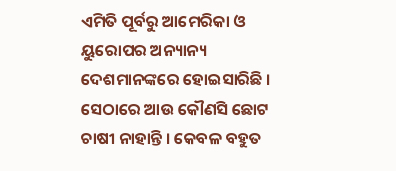ଏମିତି ପୂର୍ବରୁ ଆମେରିକା ଓ ୟୁରୋପର ଅନ୍ୟାନ୍ୟ ଦେଶମାନଙ୍କରେ ହୋଇସାରିଛି । ସେଠାରେ ଆଉ କୌଣସି ଛୋଟ ଚାଷୀ ନାହାନ୍ତି । କେବଳ ବହୁତ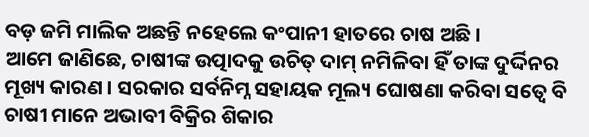ବଡ଼ ଜମି ମାଲିକ ଅଛନ୍ତି ନହେଲେ କଂପାନୀ ହାତରେ ଚାଷ ଅଛି ।
ଆମେ ଜାଣିଛେ, ଚାଷୀଙ୍କ ଉତ୍ପାଦକୁ ଉଚିତ୍ ଦାମ୍ ନମିଳିବା ହିଁ ତାଙ୍କ ଦୁର୍ଦ୍ଦିନର ମୂଖ୍ୟ କାରଣ । ସରକାର ସର୍ବନିମ୍ନ ସହାୟକ ମୂଲ୍ୟ ଘୋଷଣା କରିବା ସତ୍ୱେ ବି ଚାଷୀ ମାନେ ଅଭାବୀ ବିକ୍ରିର ଶିକାର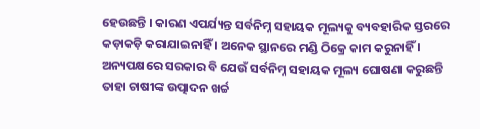ହେଉଛନ୍ତି । କାରଣ ଏପର୍ଯ୍ୟନ୍ତ ସର୍ବନିମ୍ନ ସହାୟକ ମୂଲ୍ୟକୁ ବ୍ୟବହାରିକ ସ୍ତରରେ କଡ଼ାକଡ଼ି କରାଯାଇନାହିଁ । ଅନେକ ସ୍ଥାନରେ ମଣ୍ଡି ଠିକ୍ରେ କାମ କରୁନାହିଁ । ଅନ୍ୟପକ୍ଷରେ ସରକାର ବି ଯେଉଁ ସର୍ବନିମ୍ନ ସହାୟକ ମୂଲ୍ୟ ଘୋଷଣା କରୁଛନ୍ତି ତାହା ଚାଷୀଙ୍କ ଉତ୍ପାଦନ ଖର୍ଚ୍ଚ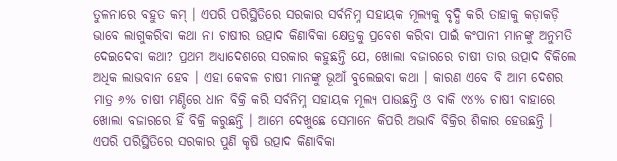ତୁଳନାରେ ବହୁତ କମ୍ । ଏପରି ପରିସ୍ଥିତିରେ ସରକାର ସର୍ବନିମ୍ନ ସହାୟକ ମୂଲ୍ୟକୁ ବୃଦ୍ଧି କରି ତାହାକୁ କଡ଼ାକଡ଼ି ଭାବେ ଲାଗୁକରିବା କଥା ନା ଚାଷୀର ଉତ୍ପାଦ କିଣାବିକା କ୍ଷେତ୍ରକୁ ପ୍ରବେଶ କରିବା ପାଇଁ କଂପାନୀ ମାନଙ୍କୁ ଅନୁମତି ଦେଇଦେବା କଥା? ପ୍ରଥମ ଅଧ୍ୟାଦେଶରେ ସରକାର କହୁଛନ୍ତି ଯେ, ଖୋଲା ବଜାରରେ ଚାଷୀ ତାର ଉତ୍ପାଦ ବିକିଲେ ଅଧିକ ଲାଭବାନ ହେବ । ଏହା କେବଳ ଚାଷୀ ମାନଙ୍କୁ ଭୂଆଁ ବୁଲେଇବା କଥା । କାରଣ ଏବେ ବି ଆମ ଦେଶର ମାତ୍ର ୬% ଚାଷୀ ମଣ୍ଡିରେ ଧାନ ବିକ୍ରି କରି ସର୍ବନିମ୍ନ ସହାୟକ ମୂଲ୍ୟ ପାଉଛନ୍ତି ଓ ବାକି ୯୪% ଚାଷୀ ବାହାରେ ଖୋଲା ବଜାରରେ ହିଁ ବିକ୍ରି କରୁଛନ୍ତି । ଆମେ ଦେଖୁଛେ ସେମାନେ କିପରି ଅଭାବି ବିକ୍ରିର ଶିକାର ହେଉଛନ୍ତି । ଏପରି ପରିସ୍ଥିତିରେ ସରକାର ପୁଣି କୃଷି ଉତ୍ପାଦ କିଣାବିକା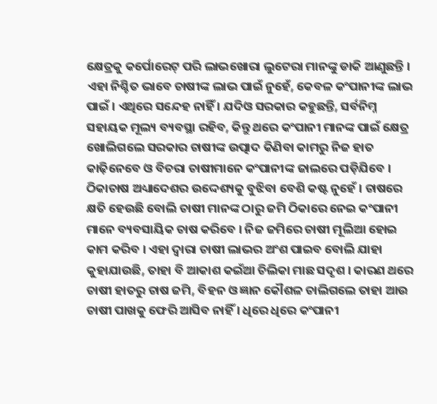କ୍ଷେତ୍ରକୁ କର୍ପୋରେଟ୍ ପରି ଲାଭଖୋରା ଲୁଟେରା ମାନଙ୍କୁ ଡାକି ଆଣୁଛନ୍ତି । ଏହା ନିଶ୍ଚିତ ଭାବେ ଚାଷୀଙ୍କ ଲାଭ ପାଇଁ ନୁହେଁ, କେବଳ କଂପାନୀଙ୍କ ଲାଭ ପାଇଁ । ଏଥିରେ ସନ୍ଦେହ ନାହିଁ । ଯଦିଓ ସରକାର କହୁଛନ୍ତି, ସର୍ବନିମ୍ନ ସହାୟକ ମୂଲ୍ୟ ବ୍ୟବସ୍ଥା ରହିବ, କିନ୍ତୁ ଥରେ କଂପାନୀ ମାନଙ୍କ ପାଇଁ କ୍ଷେତ୍ର ଖୋଲିଗଲେ ସରକାର ଚାଷୀଙ୍କ ଉତ୍ପାଦ କିଣିବା କାମରୁ ନିଜ ହାତ କାଢ଼ିନେବେ ଓ ବିଚରା ଚାଷୀମାନେ କଂପାନୀଙ୍କ ଜାଲରେ ପଡ଼ିଯିବେ । ଠିକାଚାଷ ଅଧ୍ୟାଦେଶର ଉଦ୍ଦେଶ୍ୟକୁ ବୁଝିବା ବେଶି କଷ୍ଟ ନୁହେଁ । ଚାଷରେ କ୍ଷତି ହେଉଛି ବୋଲି ଚାଷୀ ମାନଙ୍କ ଠାରୁ ଜମି ଠିକାରେ ନେଇ କଂପାନୀ ମାନେ ବ୍ୟବସାୟିକ ଚାଷ କରିବେ । ନିଜ ଜମିରେ ଚାଷୀ ମୂଲିଆ ହୋଇ କାମ କରିବ । ଏହା ଦ୍ୱାରା ଚାଷୀ ଲାଭର ଅଂଶ ପାଇବ ବୋଲି ଯାହା କୁହାଯାଉଛି, ତାହା ବି ଆକାଶ କଇଁଆ ଚିଲିକା ମାଛ ସଦୃଶ । କାରଣ ଥରେ ଚାଷୀ ହାତରୁ ଚାଷ ଜମି, ବିହନ ଓ ଜ୍ଞାନ କୌଶଳ ଚାଲିଗଲେ ତାହା ଆଉ ଚାଷୀ ପାଖକୁ ଫେରି ଆସିବ ନାହିଁ । ଧିରେ ଧିରେ କଂପାନୀ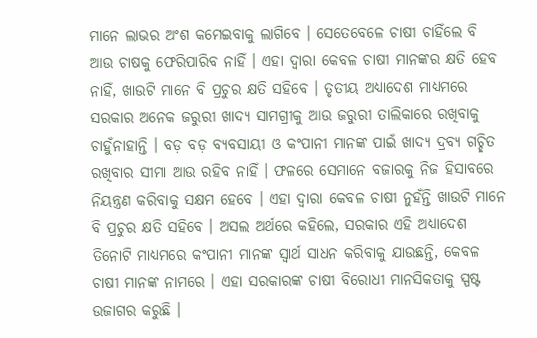ମାନେ ଲାଭର ଅଂଶ କମେଇବାକୁ ଲାଗିବେ । ସେତେବେଳେ ଚାଷୀ ଚାହିଁଲେ ବି ଆଉ ଚାଷକୁ ଫେରିପାରିବ ନାହିଁ । ଏହା ଦ୍ୱାରା କେବଳ ଚାଷୀ ମାନଙ୍କର କ୍ଷତି ହେବ ନାହିଁ, ଖାଉଟି ମାନେ ବି ପ୍ରଚୁର କ୍ଷତି ସହିବେ । ତୃତୀୟ ଅଧ୍ୟାଦେଶ ମାଧ୍ୟମରେ ସରକାର ଅନେକ ଜରୁରୀ ଖାଦ୍ୟ ସାମଗ୍ରୀକୁ ଆଉ ଜରୁରୀ ତାଲିକାରେ ରଖିବାକୁ ଚାହୁଁନାହାନ୍ତି । ବଡ଼ ବଡ଼ ବ୍ୟବସାୟୀ ଓ କଂପାନୀ ମାନଙ୍କ ପାଇଁ ଖାଦ୍ୟ ଦ୍ରବ୍ୟ ଗଚ୍ଛିତ ରଖିବାର ସୀମା ଆଉ ରହିବ ନାହିଁ । ଫଳରେ ସେମାନେ ବଜାରକୁ ନିଜ ହିସାବରେ ନିୟନ୍ତ୍ରଣ କରିବାକୁ ସକ୍ଷମ ହେବେ । ଏହା ଦ୍ୱାରା କେବଳ ଚାଷୀ ନୁହଁନ୍ତି ଖାଉଟି ମାନେ ବି ପ୍ରଚୁର କ୍ଷତି ସହିବେ । ଅସଲ ଅର୍ଥରେ କହିଲେ, ସରକାର ଏହି ଅଧ୍ୟାଦେଶ ତିନୋଟି ମାଧ୍ୟମରେ କଂପାନୀ ମାନଙ୍କ ସ୍ୱାର୍ଥ ସାଧନ କରିବାକୁ ଯାଉଛନ୍ତି, କେବଳ ଚାଷୀ ମାନଙ୍କ ନାମରେ । ଏହା ସରକାରଙ୍କ ଚାଷୀ ବିରୋଧୀ ମାନସିକତାକୁ ସ୍ପଷ୍ଟ ଉଜାଗର କରୁଛି ।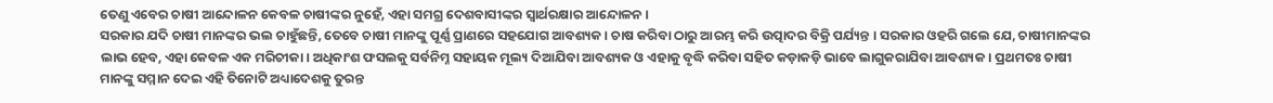ତେଣୁ ଏବେର ଚାଷୀ ଆନ୍ଦୋଳନ କେବଳ ଚାଷୀଙ୍କର ନୁହେଁ, ଏହା ସମଗ୍ର ଦେଶବାସୀଙ୍କର ସ୍ୱାର୍ଥରକ୍ଷାର ଆନ୍ଦୋଳନ ।
ସରକାର ଯଦି ଚାଷୀ ମାନଙ୍କର ଭଲ ଚାହୁଁଛନ୍ତି, ତେବେ ଚାଷୀ ମାନଙ୍କୁ ପୂର୍ଣ୍ଣ ପ୍ରାଣରେ ସହଯୋଗ ଆବଶ୍ୟକ । ଚାଷ କରିବା ଠାରୁ ଆରମ୍ଭ କରି ଉତ୍ପାଦର ବିକ୍ରି ପର୍ଯ୍ୟନ୍ତ । ସରକାର ଓହରି ଗଲେ ଯେ, ଚାଷୀମାନଙ୍କର ଲାଭ ହେବ, ଏହା କେବଳ ଏକ ମରିଚୀକା । ଅଧିକାଂଶ ଫସଲକୁ ସର୍ବନିମ୍ନ ସହାୟକ ମୂଲ୍ୟ ଦିଆଯିବା ଆବଶ୍ୟକ ଓ ଏହାକୁ ବୃଦ୍ଧି କରିବା ସହିତ କଡ଼ାକଡ଼ି ଭାବେ ଲାଗୁକରାଯିବା ଆବଶ୍ୟକ । ପ୍ରଥମତଃ ଚାଷୀ ମାନଙ୍କୁ ସମ୍ମାନ ଦେଇ ଏହି ତିନୋଟି ଅଧ୍ୟାଦେଶକୁ ତୁରନ୍ତ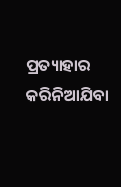ପ୍ରତ୍ୟାହାର କରିନିଆଯିବା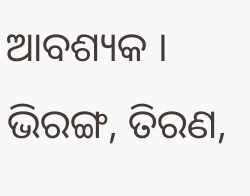ଆବଶ୍ୟକ ।
ଭିରଙ୍ଗ, ତିରଣ,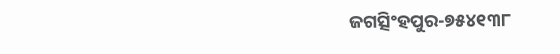ଜଗତ୍ସିଂହପୁର-୭୫୪୧୩୮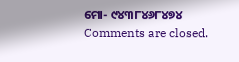ମୋ- ୯୪୩୮୪୬୮୪୭୪
Comments are closed.